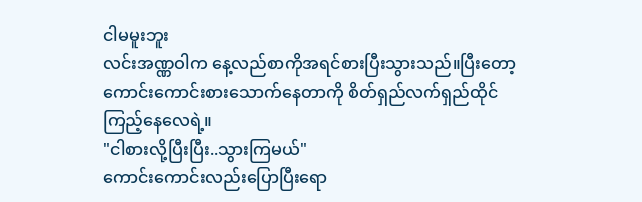ငါမမူးဘူး
လင်းအဏ္ဏဝါက နေ့လည်စာကိုအရင်စားပြီးသွားသည်။ပြီးတော့ ကောင်းကောင်းစားသောက်နေတာကို စိတ်ရှည်လက်ရှည်ထိုင်ကြည့်နေလေရဲ့။
"ငါစားလို့ပြီးပြီး..သွားကြမယ်"
ကောင်းကောင်းလည်းပြောပြီးရော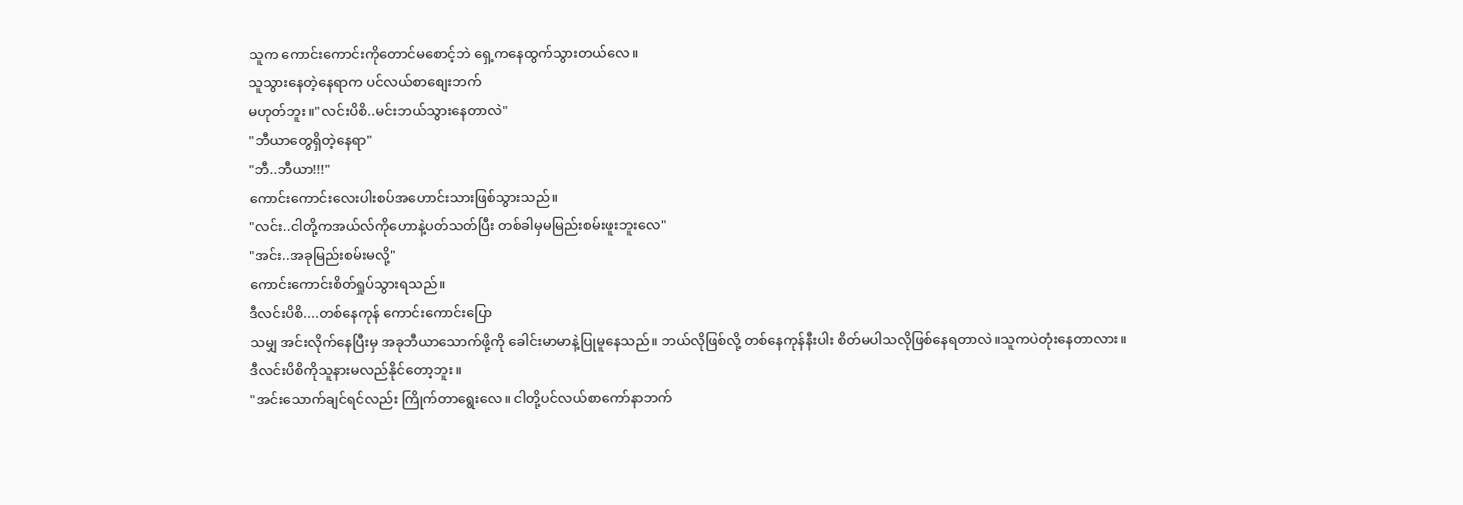သူက ကောင်းကောင်းကိုတောင်မစောင့်ဘဲ ရှေ့ကနေထွက်သွားတယ်လေ။
သူသွားနေတဲ့နေရာက ပင်လယ်စာစျေးဘက်
မဟုတ်ဘူး။"လင်းပိစိ..မင်းဘယ်သွားနေတာလဲ"
"ဘီယာတွေရှိတဲ့နေရာ"
"ဘီ..ဘီယာ!!!"
ကောင်းကောင်းလေးပါးစပ်အဟောင်းသားဖြစ်သွားသည်။
"လင်း..ငါတို့ကအယ်လ်ကိုဟောနဲ့ပတ်သတ်ပြီး တစ်ခါမှမမြည်းစမ်းဖူးဘူးလေ"
"အင်း..အခုမြည်းစမ်းမလို့"
ကောင်းကောင်းစိတ်ရှုပ်သွားရသည်။
ဒီလင်းပိစိ....တစ်နေကုန် ကောင်းကောင်းပြော
သမျှ အင်းလိုက်နေပြီးမှ အခုဘီယာသောက်ဖို့ကို ခေါင်းမာမာနဲ့ပြုမူနေသည်။ ဘယ်လိုဖြစ်လို့ တစ်နေကုန်နီးပါး စိတ်မပါသလိုဖြစ်နေရတာလဲ။သူကပဲတုံးနေတာလား။
ဒီလင်းပိစိကိုသူနားမလည်နိုင်တော့ဘူး။
"အင်းသောက်ချင်ရင်လည်း ကြိုက်တာရွေးလေ။ ငါတို့ပင်လယ်စာကော်နာဘက်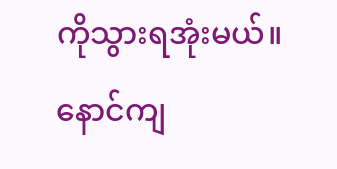ကိုသွားရအုံးမယ်။ နောင်ကျ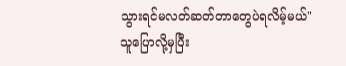သွားရင်မလတ်ဆတ်တာတွေပဲရလိမ့်မယ်"
သူပြောလို့မှပြီး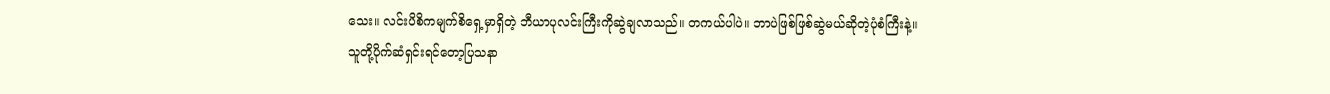သေး။ လင်းပိစိကမျက်စိရှေ့မှာရှိတဲ့ ဘီယာပုလင်းကြီးကိုဆွဲချလာသည်။ တကယ်ပါပဲ။ ဘာပဲဖြစ်ဖြစ်ဆွဲမယ်ဆိုတဲ့ပုံစံကြီးနဲ့။
သူတို့ပိုက်ဆံရှင်းရင်တော့ပြသနာ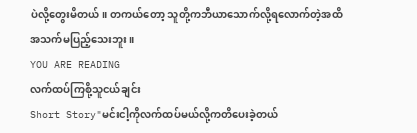ပဲလို့တွေးမိတယ်။ တကယ်တော့ သူတို့ကဘီယာသောက်လို့ရလောက်တဲ့အထိ အသက်မပြည့်သေးဘူး။
YOU ARE READING
လက်ထပ်ကြစို့သူငယ်ချင်း
Short Story"မင်းငါ့ကိုလက်ထပ်မယ်လို့ကတိပေးခဲ့တယ်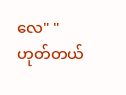လေ" "ဟုတ်တယ်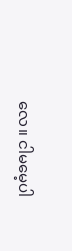လေ။ ငါမမေ့ပါ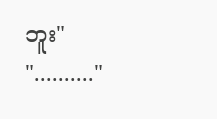ဘူး" ".........."